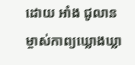ដោយ អាំង ជូលាន
ម្ចាស់កាព្យឃ្លោងឃ្លា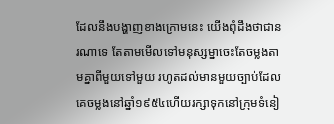ដែលនឹងបង្ហាញខាងក្រោមនេះ យើងពុំដឹងថាជានរណាទេ តែតាមមើលទៅមនុស្សម្នាចេះតែចម្លងតាមគ្នាពីមួយទៅមួយ រហូតដល់មានមួយច្បាប់ដែលគេចម្លងនៅឆ្នាំ១៩៥៤ហើយរក្សាទុកនៅក្រុមទំនៀ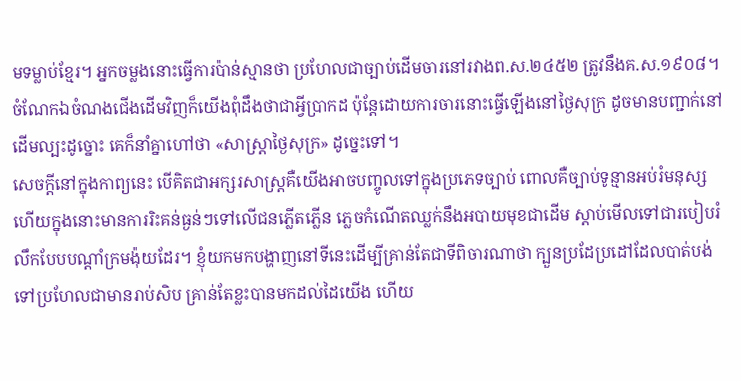មទម្លាប់ខ្មែរ។ អ្នកចម្លងនោះធ្វើការប៉ាន់ស្មានថា ប្រហែលជាច្បាប់ដើមចារនៅរវាងព.ស.២៤៥២ ត្រូវនឹងគ.ស.១៩០៨។ ចំណែកឯចំណងជើងដើមវិញក៏យើងពុំដឹងថាជាអ្វីប្រាកដ ប៉ុន្តែដោយការចារនោះធ្វើឡើងនៅថ្ងៃសុក្រ ដូចមានបញ្ជាក់នៅដើមល្បះដូច្នោះ គេក៏នាំគ្នាហៅថា «សាស្ត្រាថ្ងៃសុក្រ» ដូច្នេះទៅ។
សេចក្តីនៅក្នុងកាព្យនេះ បើគិតជាអក្សរសាស្ត្រគឺយើងអាចបញ្ចូលទៅក្នុងប្រភេទច្បាប់ ពោលគឺច្បាប់ទូន្មានអប់រំមនុស្ស ហើយក្នុងនោះមានការរិះគន់ធ្ងន់ៗទៅលើជនភ្លើតភ្លើន ភ្លេចកំណើតឈ្លក់នឹងអបាយមុខជាដើម ស្តាប់មើលទៅជារបៀបរំលឹកបែបបណ្ដាំក្រមង៉ុយដែរ។ ខ្ញុំយកមកបង្ហាញនៅទីនេះដើម្បីគ្រាន់តែជាទីពិចារណាថា ក្បួនប្រដែប្រដៅដែលបាត់បង់ទៅប្រហែលជាមានរាប់សិប គ្រាន់តែខ្លះបានមកដល់ដៃយើង ហើយ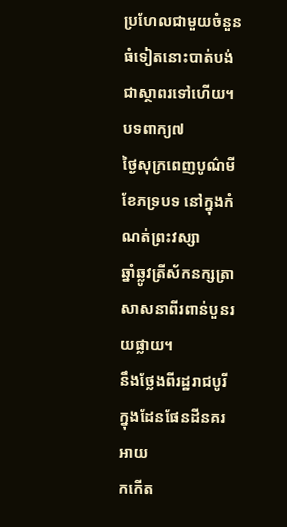ប្រហែលជាមួយចំនួនធំទៀតនោះបាត់បង់ជាស្ថាពរទៅហើយ។
បទពាក្យ៧
ថ្ងៃសុក្រពេញបូណ៌មីខែភទ្របទ នៅក្នុងកំណត់ព្រះវស្សា
ឆ្នាំឆ្លូវត្រីស័កនក្សត្រា សាសនាពីរពាន់បួនរយផ្លាយ។
នឹងថ្លែងពីរដ្ឋរាជបូរី ក្នុងដែនផែនដីនគរអាយ
កកើត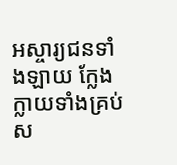អស្ចារ្យជនទាំងឡាយ ក្លែងក្លាយទាំងគ្រប់ស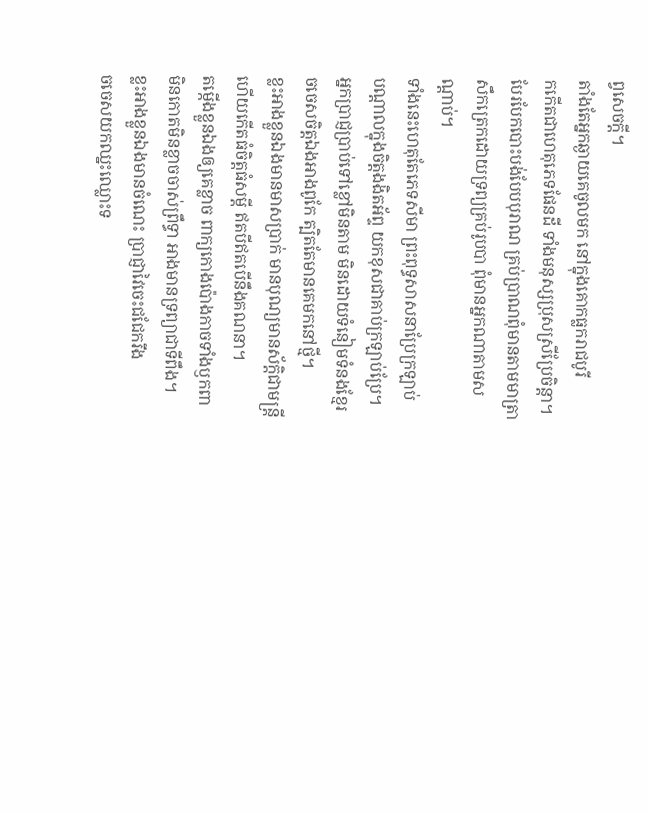ព្វសេចក្ដី។
តាំងតែអ្នកឆ្ងាយគេចូលមក នៅក្នុងគោកធ្លករាជបូរី
កកើតជាហេតុភេទផែនដី ទាំងមនុស្សប្រុសស្រីប្រែចិន្ដា។
បែរបែកបោះបង់បែបបុរាណ គ្រប់ប្រាណពុំមានតាមមាត្រា
សឹកត្រេកដោយទ្រព្យគ្រប់រូបបា ពុំមានអ្នកណាតាមសណ្ដាប់។
ទាំងនេះហេតុតែភេទសីមា ព្រះពុទ្ធសាសនាប្រែក្រឡាប់
បណ្ដាលក្នុងចិត្តងងិតអ័ព្ទ យកខុសជាគាប់ក្រឡាប់ប្រែ។
អ្នកប្រាជ្ញប្រាប់ទៅខ្លៅមិនតាម មិនដោយទំនៀមទំនងខ្មែរ
ចចេសចិត្តឯងអាងពូកែ ត្បិតតែមានគេមកនៅថ្មី។
ខ្លះអាងខ្លួនឯងមានមាសប្រាក់ មានបុណ្យមានស័កិ្តជាមន្រ្តី
ហើយកើតធំចិត្តធំសម្តី ឥតបីឥតបើនឹងគណនា។
តម្កើងខ្លួនឯងឲ្យគេខ្លាច ពាក្យកោងប៉ោងកាចទាំងឫកពា
មិនកោតមិនខ្លាចចាស់ព្រឹទ្ធា អាងមានទ្រព្យាជាទីពឹង។
ខ្លះអាងខ្លួនឯងមានចំណេះ ប្រាជ្ញាវៃចេះជជែករឹង
ចចេសយកឈ្នះឈ្លោះទ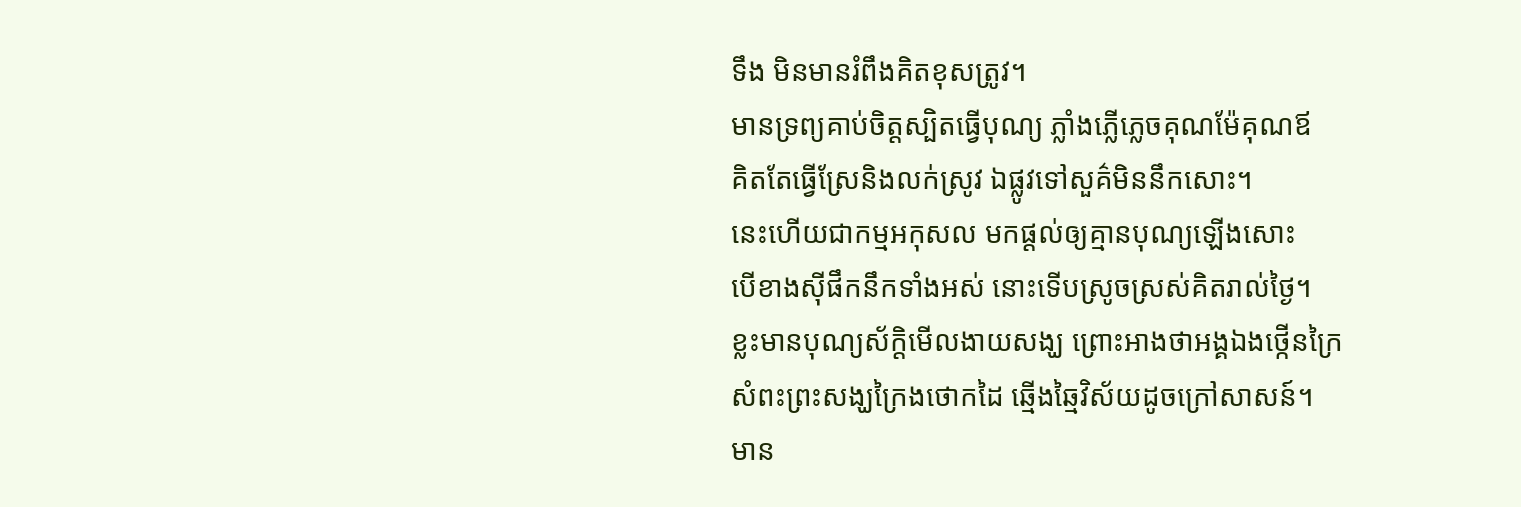ទឹង មិនមានរំពឹងគិតខុសត្រូវ។
មានទ្រព្យគាប់ចិត្តស្បិតធ្វើបុណ្យ ភ្លាំងភ្លើភ្លេចគុណម៉ែគុណឪ
គិតតែធ្វើស្រែនិងលក់ស្រូវ ឯផ្លូវទៅសួគ៌មិននឹកសោះ។
នេះហើយជាកម្មអកុសល មកផ្ដល់ឲ្យគ្មានបុណ្យឡើងសោះ
បើខាងស៊ីផឹកនឹកទាំងអស់ នោះទើបស្រូចស្រស់គិតរាល់ថ្ងៃ។
ខ្លះមានបុណ្យស័ក្តិមើលងាយសង្ឃ ព្រោះអាងថាអង្គឯងថ្កើនក្រៃ
សំពះព្រះសង្ឃក្រៃងថោកដៃ ឆ្មើងឆ្មៃវិស័យដូចក្រៅសាសន៍។
មាន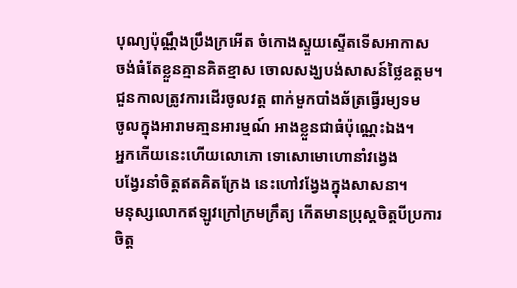បុណ្យប៉ុណ្ណឹងប្រឹងក្រអើត ចំកោងស្ទួយស្ទើតទើសអាកាស
ចង់ធំតែខ្លួនគ្មានគិតខ្មាស ចោលសង្ឃបង់សាសន៍ថ្លៃឧត្តម។
ជួនកាលត្រូវការដើរចូលវត្ត ពាក់មួកបាំងឆ័ត្រធ្វើរម្យទម
ចូលក្នុងអារាមគា្មនអារម្មណ៍ អាងខ្លួនជាធំប៉ុណ្ណេះឯង។
អ្នកកើយនេះហើយលោភោ ទោសោមោហោនាំវង្វេង
បង្វែរនាំចិត្តឥតគិតក្រែង នេះហៅវង្វែងក្នុងសាសនា។
មនុស្សលោកឥឡូវក្រៅក្រមក្រឹត្យ កើតមានប្រុស្តចិត្តបីប្រការ
ចិត្ត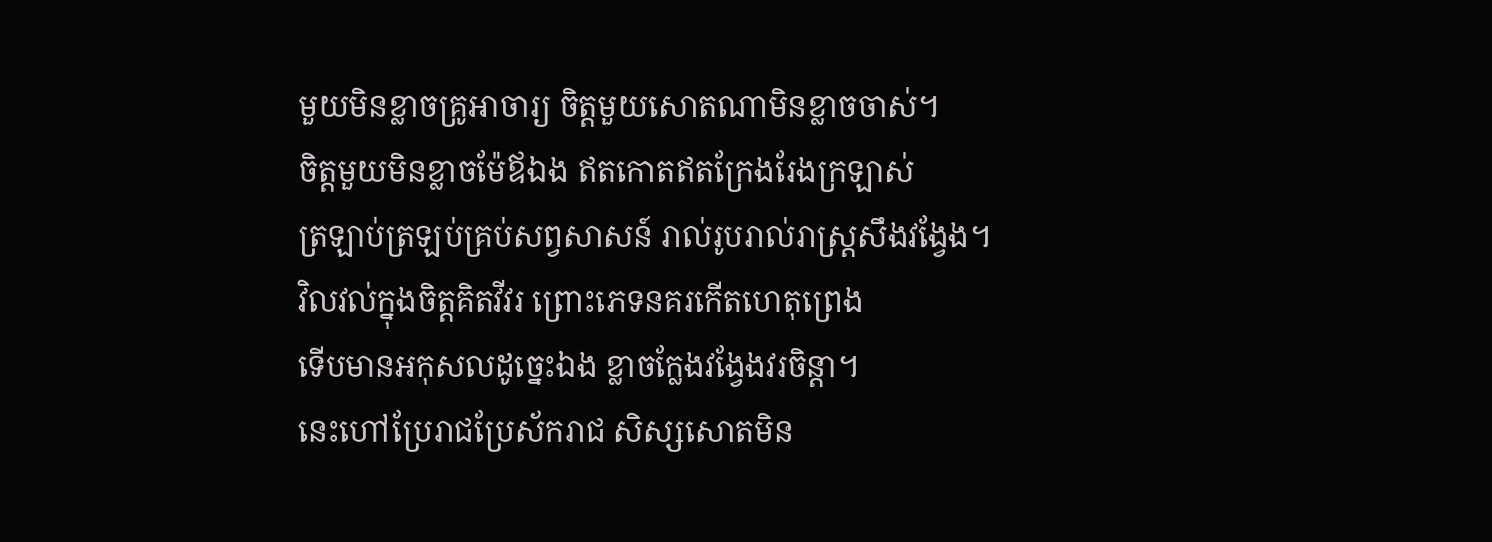មួយមិនខ្លាចគ្រូអាចារ្យ ចិត្តមួយសោតណាមិនខ្លាចចាស់។
ចិត្តមួយមិនខ្លាចម៉ែឪឯង ឥតកោតឥតក្រែងរែងក្រឡាស់
ត្រឡាប់ត្រឡប់គ្រប់សព្វសាសន៍ រាល់រូបរាល់រាស្រ្តសឹងវង្វែង។
វិលវល់ក្នុងចិត្តគិតវីវរ ព្រោះភេទនគរកើតហេតុព្រេង
ទើបមានអកុសលដូច្នេះឯង ខ្លាចក្លែងវង្វែងវរចិន្តា។
នេះហៅប្រែរាជប្រែស័ករាជ សិស្សសោតមិន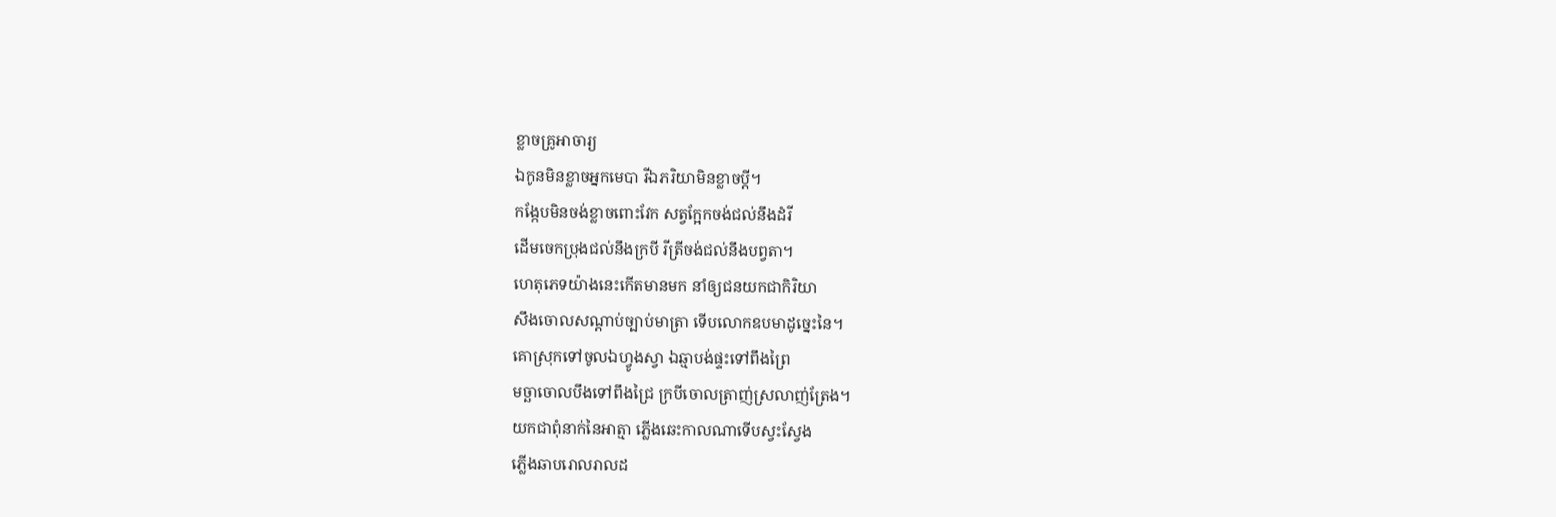ខ្លាចគ្រូអាចារ្យ
ឯកូនមិនខ្លាចអ្នកមេបា រីឯភរិយាមិនខ្លាចប្ដី។
កង្កែបមិនចង់ខ្លាចពោះវែក សត្វក្អែកចង់ជល់នឹងដំរី
ដើមចេកប្រុងជល់នឹងក្របី រីត្រីចង់ជល់នឹងបព្វតា។
ហេតុភេទយ៉ាងនេះកើតមានមក នាំឲ្យជនយកជាកិរិយា
សឹងចោលសណ្ដាប់ច្បាប់មាត្រា ទើបលោកឧបមាដូច្នេះនៃ។
គោស្រុកទៅចូលឯហ្វូងស្វា ឯឆ្មាបង់ផ្ទះទៅពឹងព្រៃ
មច្ឆាចោលបឹងទៅពឹងជ្រៃ ក្របីចោលត្រាញ់ស្រលាញ់ត្រែង។
យកជាពុំនាក់នៃអាត្មា ភ្លើងឆេះកាលណាទើបស្វះស្វែង
ភ្លើងឆាបរោលរាលដ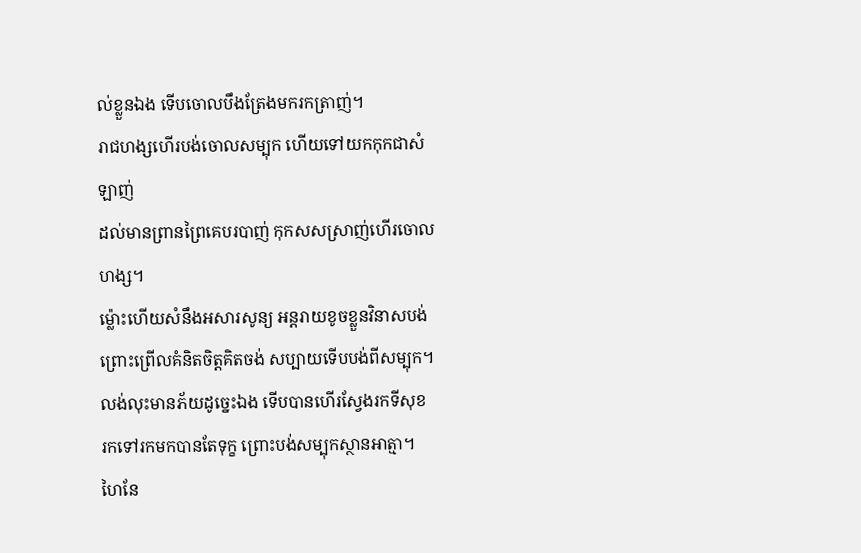ល់ខ្លួនឯង ទើបចោលបឹងត្រែងមករកត្រាញ់។
រាជហង្សហើរបង់ចោលសម្បុក ហើយទៅយកកុកជាសំឡាញ់
ដល់មានព្រានព្រៃគេបរបាញ់ កុកសសស្រាញ់ហើរចោលហង្ស។
ម្ល៉ោះហើយសំនឹងអសារសូន្យ អន្តរាយខូចខ្លួនវិនាសបង់
ព្រោះព្រើលគំនិតចិត្តគិតចង់ សប្បាយទើបបង់ពីសម្បុក។
លង់លុះមានភ័យដូច្នេះឯង ទើបបានហើរស្វែងរកទីសុខ
រកទៅរកមកបានតែទុក្ខ ព្រោះបង់សម្បុកស្ថានអាត្មា។
ហៃនែ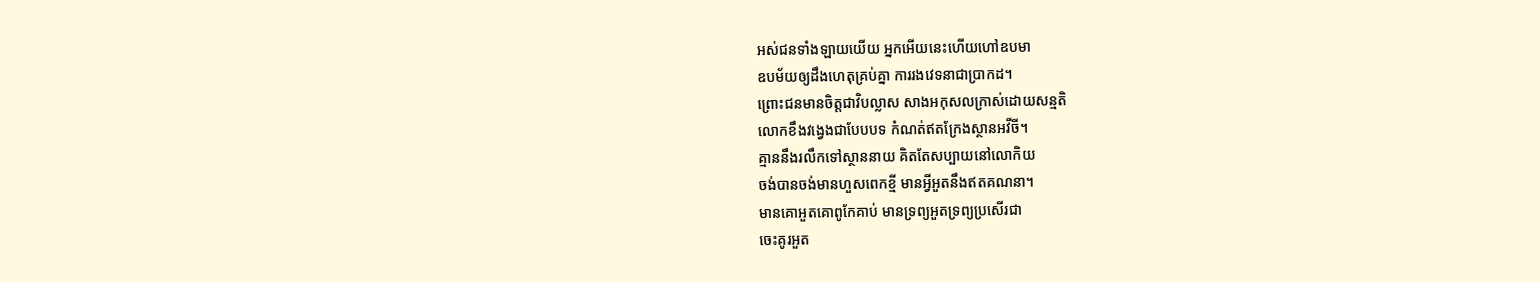អស់ជនទាំងឡាយយើយ អ្នកអើយនេះហើយហៅឧបមា
ឧបម័យឲ្យដឹងហេតុគ្រប់គ្នា ការរងវេទនាជាប្រាកដ។
ព្រោះជនមានចិត្តជាវិបល្លាស សាងអកុសលក្រាស់ដោយសន្មតិ
លោកខឹងវង្វេងជាបែបបទ កំណត់ឥតក្រែងស្ថានអវីចី។
គ្មាននឹងរលឹកទៅស្ថាននាយ គិតតែសប្បាយនៅលោកិយ
ចង់បានចង់មានហួសពេកខ្មី មានអ្វីអួតនឹងឥតគណនា។
មានគោអួតគោពូកែគាប់ មានទ្រព្យអួតទ្រព្យប្រសើរជា
ចេះគូរអួត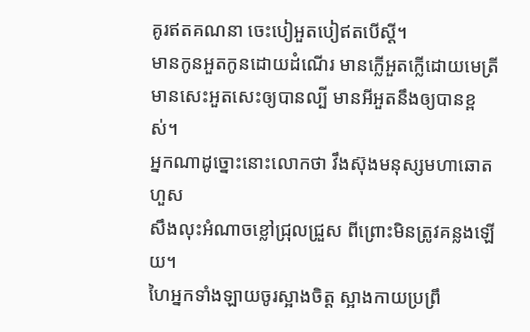គូរឥតគណនា ចេះបៀអួតបៀឥតបើស្ដី។
មានកូនអួតកូនដោយដំណើរ មានក្លើអួតក្លើដោយមេត្រី
មានសេះអួតសេះឲ្យបានល្បី មានអីអួតនឹងឲ្យបានខ្ពស់។
អ្នកណាដូច្នោះនោះលោកថា វឹងស៊ុងមនុស្សមហាឆោតហួស
សឹងលុះអំណាចខ្លៅជ្រុលជ្រួស ពីព្រោះមិនត្រូវគន្លងឡើយ។
ហៃអ្នកទាំងឡាយចូរស្អាងចិត្ត ស្អាងកាយប្រព្រឹ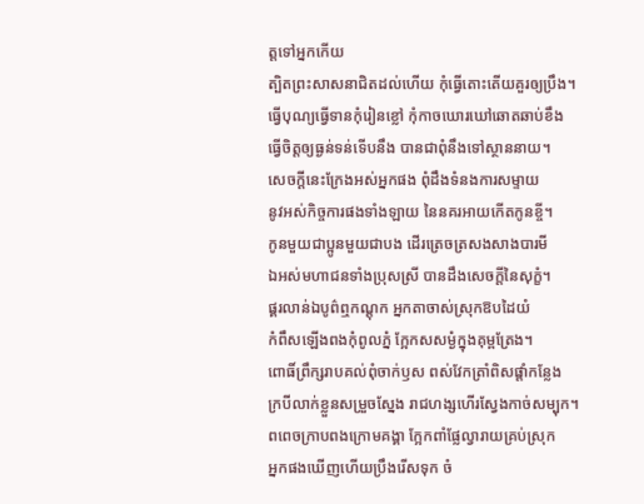ត្តទៅអ្នកកើយ
ត្បិតព្រះសាសនាជិតដល់ហើយ កុំធ្វើតោះតើយគួរឲ្យប្រឹង។
ធ្វើបុណ្យធ្វើទានកុំរៀនខ្លៅ កុំកាចឃោរឃៅឆោតឆាប់ខឹង
ធ្វើចិត្តឲ្យធ្ងន់ទន់ទើបនឹង បានជាពុំនឹងទៅស្ថាននាយ។
សេចក្ដីនេះក្រែងអស់អ្នកផង ពុំដឹងទំនងការសម្ទាយ
នូវអស់កិច្ចការផងទាំងឡាយ នៃនគរអាយកើតកូនខ្ចី។
កូនមួយជាប្អូនមួយជាបង ដើរត្រេចត្រសងសាងបារមី
ឯអស់មហាជនទាំងប្រុសស្រី បានដឹងសេចក្ដីនៃសុក្ខំ។
ផ្គរលាន់ឯបូព៌ឮកណ្ដុក អ្នកតាចាស់ស្រុកឱបដៃយំ
កំពឹសឡើងពងកុំពូលភ្នំ ក្អែកសសម្ងំក្នុងគុម្ពត្រែង។
ពោធិ៍ព្រឹក្សរាបគល់ពុំចាក់ឫស ពស់វែកត្រាំពិសផ្ដាំកន្លែង
ក្របីលាក់ខ្លួនសម្រួចស្នែង រាជហង្សហើរស្វែងកាច់សម្បុក។
ពពេចក្រាបពងក្រោមគង្គា ក្អែកពាំផ្លែល្វារាយគ្រប់ស្រុក
អ្នកផងឃើញហើយប្រឹងរើសទុក ចំ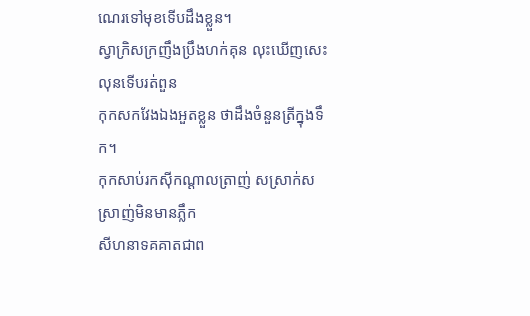ណេរទៅមុខទើបដឹងខ្លួន។
ស្វាក្រិសក្រញឹងប្រឹងហក់គុន លុះឃើញសេះលុនទើបរត់ពួន
កុកសកវែងឯងអួតខ្លួន ថាដឹងចំនួនត្រីក្នុងទឹក។
កុកសាប់រកស៊ីកណ្ដាលត្រាញ់ សស្រាក់សស្រាញ់មិនមានភ្លឹក
សីហនាទគគាតជាព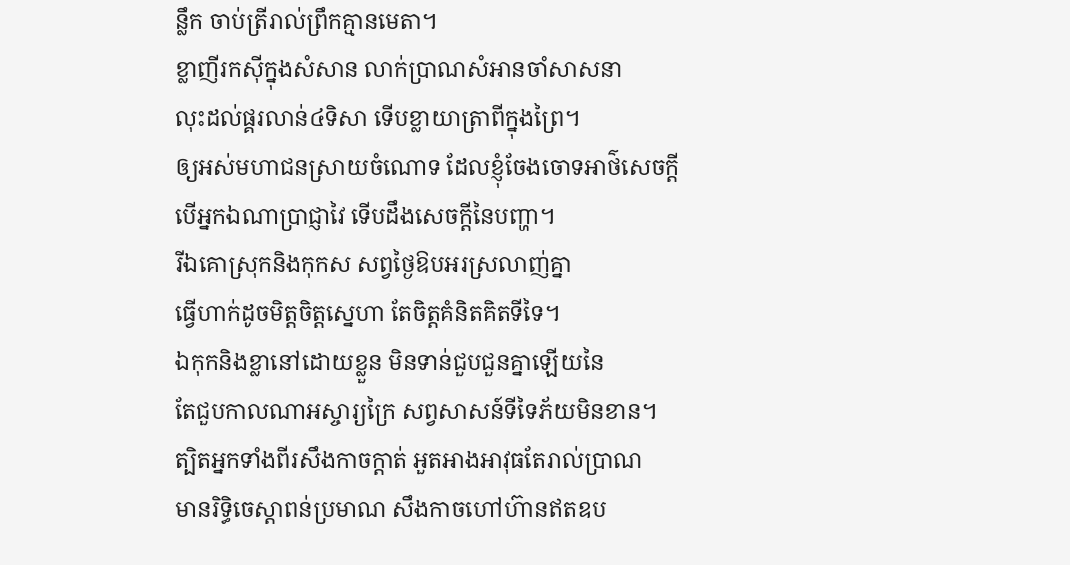ន្លឹក ចាប់ត្រីរាល់ព្រឹកគ្មានមេតា។
ខ្លាញីរកស៊ីក្នុងសំសាន លាក់ប្រាណសំអានចាំសាសនា
លុះដល់ផ្គរលាន់៤ទិសា ទើបខ្លាយាត្រាពីក្នុងព្រៃ។
ឲ្យអស់មហាជនស្រាយចំណោទ ដែលខ្ញុំចែងចោទអាថ៌សេចក្ដី
បើអ្នកឯណាប្រាជ្ញាវៃ ទើបដឹងសេចក្ដីនៃបញ្ហា។
រីឯគោស្រុកនិងកុកស សព្វថ្ងៃឱបអរស្រលាញ់គ្នា
ធ្វើហាក់ដូចមិត្តចិត្តស្នេហា តែចិត្តគំនិតគិតទីទៃ។
ឯកុកនិងខ្លានៅដោយខ្លួន មិនទាន់ជួបជួនគ្នាឡើយនៃ
តែជួបកាលណាអស្ចារ្យក្រៃ សព្វសាសន៍ទីទៃភ័យមិនខាន។
ត្បិតអ្នកទាំងពីរសឹងកាចក្តាត់ អួតអាងអាវុធតែរាល់ប្រាណ
មានរិទ្ធិចេស្ដាពន់ប្រមាណ សឹងកាចហៅហ៊ានឥតឧប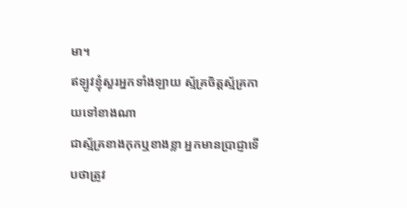មា។
ឥឡូវខ្ញុំសួរអ្នកទាំងឡាយ ស្ម័គ្រចិត្តស្ម័គ្រកាយទៅខាងណា
ជាស្ម័គ្រខាងកុកឬខាងខ្លា អ្នកមានប្រាជ្ញាទើបថាត្រូវ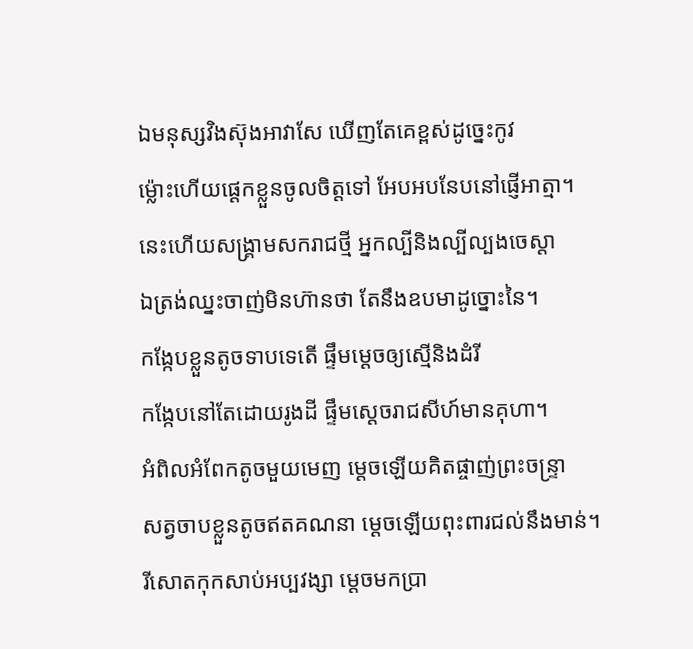ឯមនុស្សវិងស៊ុងអាវាសែ ឃើញតែគេខ្ពស់ដូច្នេះកូវ
ម្ល៉ោះហើយផ្ដេកខ្លួនចូលចិត្តទៅ អែបអបនែបនៅផ្ញើអាត្មា។
នេះហើយសង្រ្គាមសករាជថ្មី អ្នកល្បីនិងល្បីល្បងចេស្ដា
ឯត្រង់ឈ្នះចាញ់មិនហ៊ានថា តែនឹងឧបមាដូច្នោះនៃ។
កង្កែបខ្លួនតូចទាបទេតើ ផ្ទឹមម្ដេចឲ្យស្មើនិងដំរី
កង្កែបនៅតែដោយរូងដី ផ្ទឹមស្ដេចរាជសីហ៍មានគុហា។
អំពិលអំពែកតូចមួយមេញ ម្ដេចឡើយគិតផ្ចាញ់ព្រះចន្ទ្រា
សត្វចាបខ្លួនតូចឥតគណនា ម្ដេចឡើយពុះពារជល់នឹងមាន់។
រីសោតកុកសាប់អប្បវង្សា ម្ដេចមកប្រា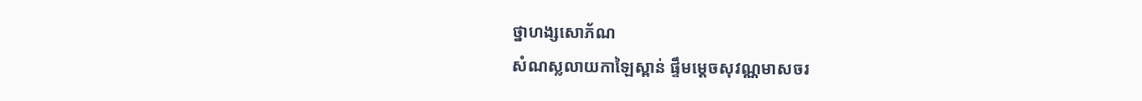ថ្នាហង្សសោភ័ណ
សំណស្លលាយកាឡៃស្ពាន់ ផ្ទឹមម្ដេចសុវណ្ណមាសចរ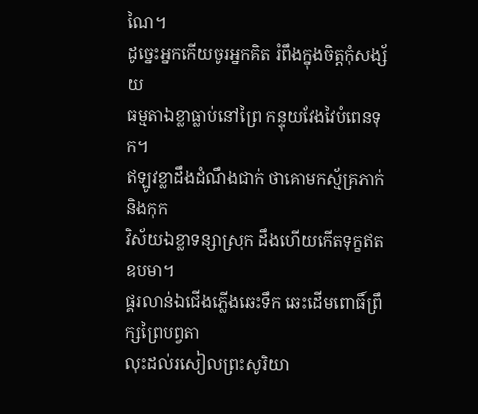ណៃ។
ដូច្នេះអ្នកកើយចូរអ្នកគិត រំពឹងក្នុងចិត្តកុំសង្ស័យ
ធម្មតាឯខ្លាធ្លាប់នៅព្រៃ កន្ទុយវែងវៃបំពេនទុក។
ឥឡូវខ្លាដឹងដំណឹងជាក់ ថាគោមកស្ម័គ្រភាក់និងកុក
វិស័យឯខ្លាទន្សាស្រុក ដឹងហើយកើតទុក្ខឥតឧបមា។
ផ្គរលាន់ឯជើងភ្លើងឆេះទឹក ឆេះដើមពោធិ៍ព្រឹក្សព្រៃបព្វតា
លុះដល់រសៀលព្រះសូរិយា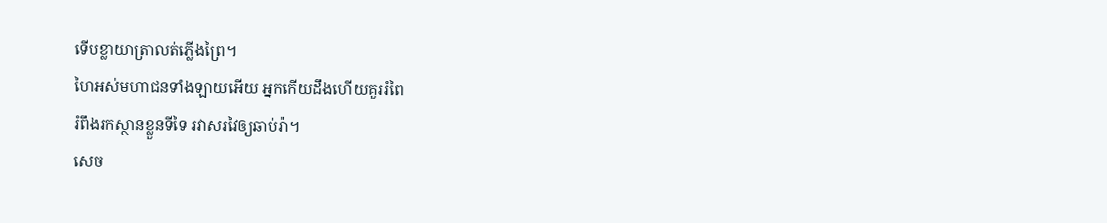ទើបខ្លាយាត្រាលត់ភ្លើងព្រៃ។
ហៃអស់មហាជនទាំងឡាយអើយ អ្នកកើយដឹងហើយគួររំពៃ
រំពឹងរកស្ថានខ្លួនទីទៃ រវាសរវៃឲ្យឆាប់រ៉ា។
សេច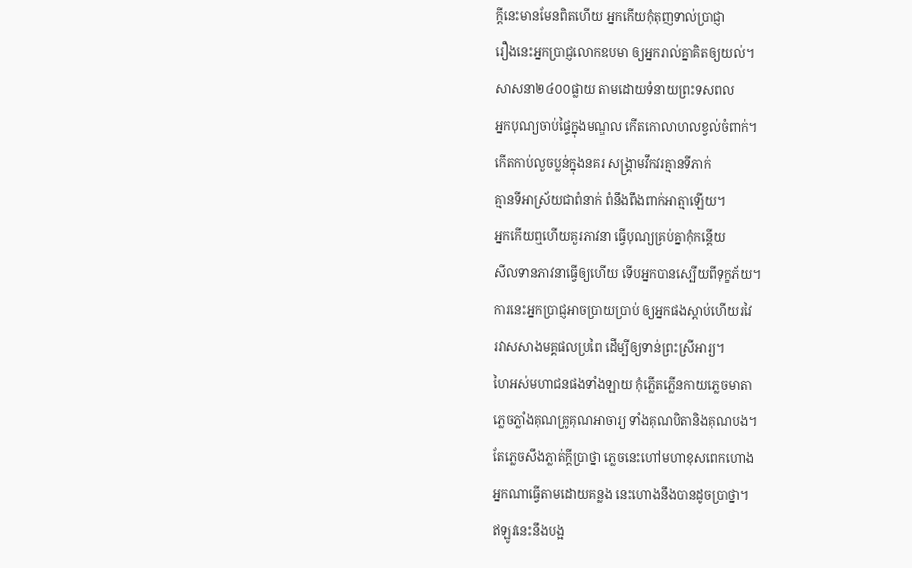ក្ដីនេះមានមែនពិតហើយ អ្នកកើយកុំតុញទាល់ប្រាជ្ញា
រឿងនេះអ្នកប្រាជ្ញលោកឧបមា ឲ្យអ្នករាល់គ្នាគិតឲ្យយល់។
សាសនា២៤០០ផ្លាយ តាមដោយទំនាយព្រះទសពល
អ្នកបុណ្យចាប់ផ្ទៃក្នុងមណ្ឌល កើតកោលាហលខ្វល់ចំពាក់។
កើតកាប់លួចប្លន់ក្នុងនគរ សង្គ្រាមវឹកវរគ្មានទីភាក់
គ្មានទីអាស្រ័យជាពំនាក់ ពំនឹងពឹងពាក់អាត្មាឡើយ។
អ្នកកើយឮហើយគួរភាវនា ធ្វើបុណ្យគ្រប់គ្នាកុំកន្តើយ
សីលទានភាវនាធ្វើឲ្យហើយ ទើបអ្នកបានស្បើយពីទុក្ខភ័យ។
ការនេះអ្នកប្រាជ្ញអាចប្រាយប្រាប់ ឲ្យអ្នកផងស្ដាប់ហើយរវៃ
រវាសសាងមគ្គផលប្រពៃ ដើម្បីឲ្យទាន់ព្រះស្រីអារ្យ។
ហៃអស់មហាជនផងទាំងឡាយ កុំភ្លើតភ្លើនកាយភ្លេចមាតា
ភ្លេចភ្លាំងគុណគ្រូគុណអាចារ្យ ទាំងគុណបិតានិងគុណបង។
តែភ្លេចសឹងភ្លាត់ក្ដីប្រាថ្នា ភ្លេចនេះហៅមហាខុសពេកហោង
អ្នកណាធ្វើតាមដោយគន្លង នេះហោងនឹងបានដូចប្រាថ្នា។
ឥឡូវនេះនឹងបង្អ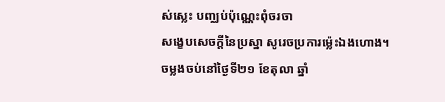ស់ស្លេះ បញ្ឈប់ប៉ុណ្ណេះពុំចរចា
សង្ខេបសេចក្ដីនៃប្រស្នា សូរេចប្រការម្ល៉េះឯងហោង។
ចម្លងចប់នៅថ្ងៃទី២១ ខែតុលា ឆ្នាំ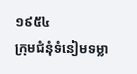១៩៥៤
ក្រុមជំនុំទំនៀមទម្លា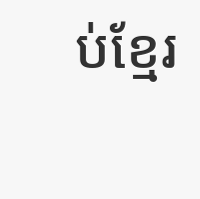ប់ខ្មែរ